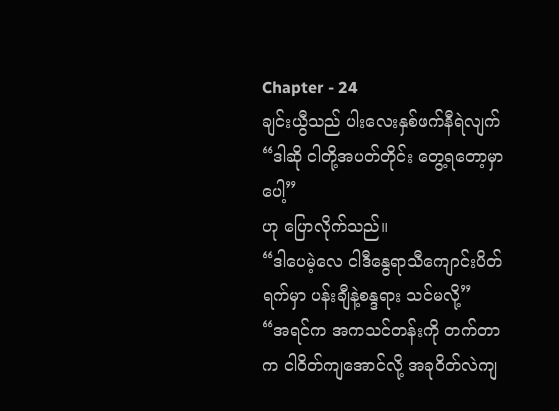Chapter - 24
ချင်းယွီသည် ပါးလေးနှစ်ဖက်နီရဲလျက်
“ဒါဆို ငါတို့အပတ်တိုင်း တွေ့ရတော့မှာပေါ့”
ဟု ပြောလိုက်သည်။
“ဒါပေမဲ့လေ ငါဒီနွေရာသီကျောင်းပိတ်ရက်မှာ ပန်းချီနဲ့စန္ဒရား သင်မလို့”
“အရင်က အကသင်တန်းကို တက်တာက ငါဝိတ်ကျအောင်လို့ အခုဝိတ်လဲကျ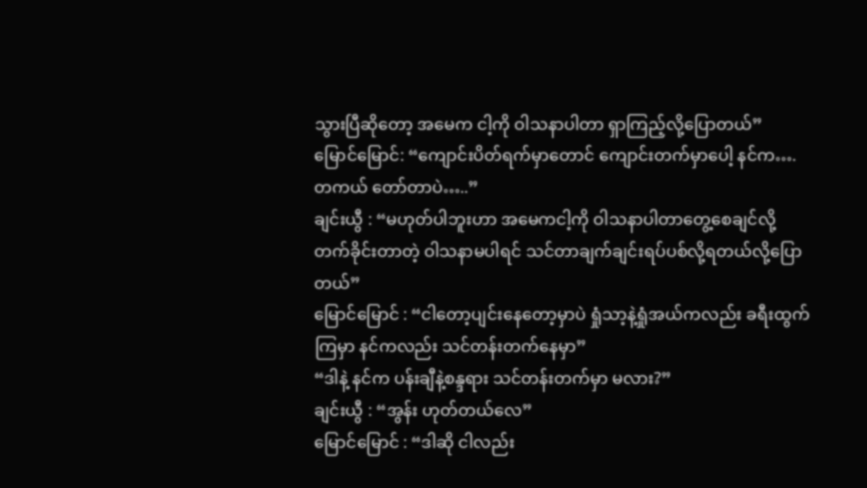သွားပြီဆိုတော့ အမေက ငါ့ကို ဝါသနာပါတာ ရှာကြည့်လို့ပြောတယ်”
မြောင်မြောင်: “ကျောင်းပိတ်ရက်မှာတောင် ကျောင်းတက်မှာပေါ့ နင်က….တကယ် တော်တာပဲ…..”
ချင်းယွီ : “မဟုတ်ပါဘူးဟာ အမေကငါ့ကို ဝါသနာပါတာတွေ့စေချင်လို့ တက်ခိုင်းတာတဲ့ ဝါသနာမပါရင် သင်တာချက်ချင်းရပ်ပစ်လို့ရတယ်လို့ပြောတယ်”
မြောင်မြောင် : “ငါတော့ပျင်းနေတော့မှာပဲ ရှုံသာ့နဲ့ရှုံအယ်ကလည်း ခရီးထွက်ကြမှာ နင်ကလည်း သင်တန်းတက်နေမှာ”
“ဒါနဲ့ နင်က ပန်းချီနဲ့စန္ဒရား သင်တန်းတက်မှာ မလား?”
ချင်းယွီ : “အွန်း ဟုတ်တယ်လေ”
မြောင်မြောင် : “ဒါဆို ငါလည်း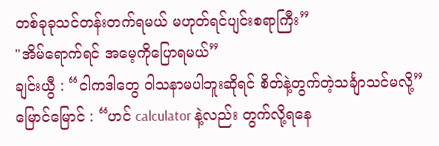တစ်ခုခုသင်တန်းတက်ရမယ် မဟုတ်ရင်ပျင်းစရာကြီး”
"အိမ်ရောက်ရင် အမေ့ကိုပြောရမယ်”
ချင်းယွီ : “ငါကဒါတွေ ဝါသနာမပါဘူးဆိုရင် စိတ်နဲ့တွက်တဲ့သင်္ချာသင်မလို့”
မြောင်မြောင် : “ဟင် calculator နဲ့လည်း တွက်လို့ရနေ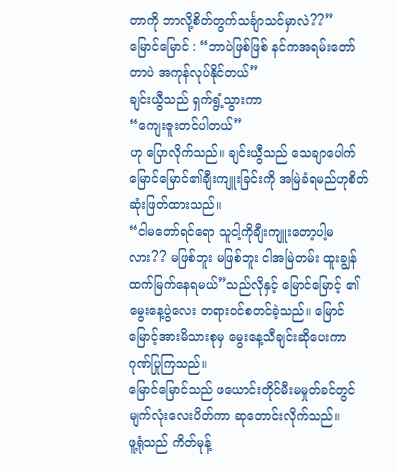တာကို ဘာလို့စိတ်တွက်သင်္ချာသင်မှာလဲ??”
မြောင်မြောင် : “ဘာပဲဖြစ်ဖြစ် နင်ကအရမ်းတော်တာပဲ အကုန်လုပ်နိုင်တယ်”
ချင်းယွီသည် ရှက်ရွံ့သွားကာ
“ကျေးဇူးတင်ပါတယ်”
ဟု ပြောလိုက်သည်။ ချင်းယွီသည် သေချာပေါက် မြောင်မြောင်၏ချီးကျူးခြင်းကို အမြဲခံရမည်ဟုစိတ်ဆုံးဖြတ်ထားသည်။
“ငါမတော်ရင်ရော သူငါ့ကိုချီးကျူးတော့ပါ့မလား?? မဖြစ်ဘူး မဖြစ်ဘူး ငါအမြဲတမ်း ထူးချွန်ထက်မြက်နေရမယ်”သည်လိုနှင့် မြောင်မြောင့် ၏မွေးနေ့ပွဲလေး တရားဝင်စတင်ခဲ့သည်။ မြောင်မြောင့်အားမိသားစုမှ မွေးနေ့သီချင်းဆိုပေးကာ ဂုဏ်ပြုကြသည်။
မြောင်မြောင်သည် ဖယောင်းတိုင်မီးမမှုတ်ခင်တွင် မျက်လုံးလေးပိတ်ကာ ဆုတောင်းလိုက်သည်။
ဖူ့ရုံသည် ကိတ်မုန့်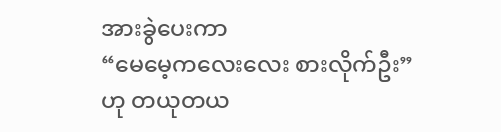အားခွဲပေးကာ
“မေမေ့ကလေးလေး စားလိုက်ဦး”
ဟု တယုတယ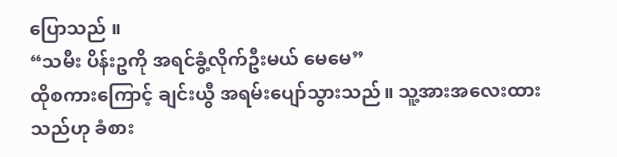ပြောသည် ။
“သမီး ပိန်းဥကို အရင်ခွံ့လိုက်ဦးမယ် မေမေ”
ထိုစကားကြောင့် ချင်းယွီ အရမ်းပျော်သွားသည်။ သူ့အားအလေးထားသည်ဟု ခံစား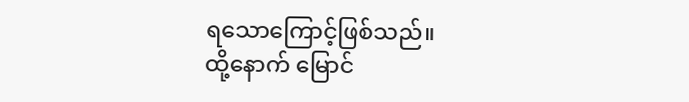ရသောကြောင့်ဖြစ်သည်။
ထို့နောက် မြောင်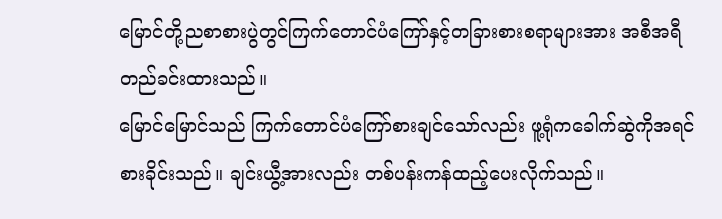မြောင်တို့ညစာစားပွဲတွင်ကြက်တောင်ပံကြော်နှင့်တခြားစားစရာများအား အစီအရီ တည်ခင်းထားသည်။
မြောင်မြောင်သည် ကြက်တောင်ပံကြော်စားချင်သော်လည်း ဖူ့ရုံကခေါက်ဆွဲကိုအရင်စားခိုင်းသည်။ ချင်းယွီ့အားလည်း တစ်ပန်းကန်ထည့်ပေးလိုက်သည်။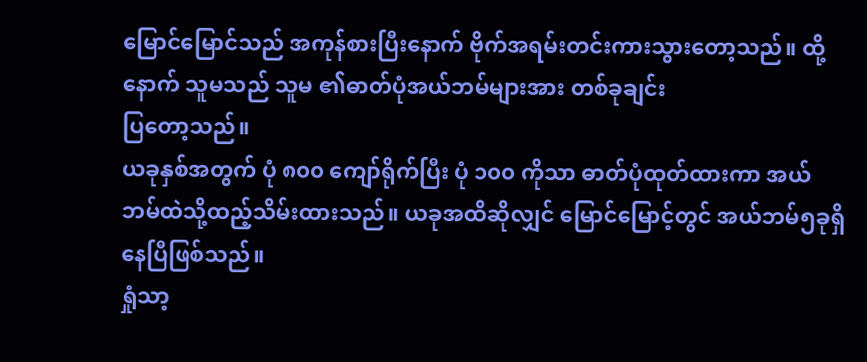မြောင်မြောင်သည် အကုန်စားပြီးနောက် ဗိုက်အရမ်းတင်းကားသွားတော့သည်။ ထို့နောက် သူမသည် သူမ ၏ဓာတ်ပုံအယ်ဘမ်များအား တစ်ခုချင်း
ပြတော့သည်။
ယခုနှစ်အတွက် ပုံ ၈၀၀ ကျော်ရိုက်ပြီး ပုံ ၁၀၀ ကိုသာ ဓာတ်ပုံထုတ်ထားကာ အယ်ဘမ်ထဲသို့ထည့်သိမ်းထားသည်။ ယခုအထိဆိုလျှင် မြောင်မြောင့်တွင် အယ်ဘမ်၅ခုရှိနေပြီဖြစ်သည်။
ရှုံသာ့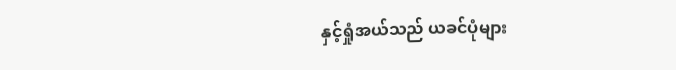နှင့်ရှုံအယ်သည် ယခင်ပုံများ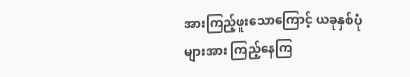အားကြည့်ဖူးသောကြောင့် ယခုနှစ်ပုံများအား ကြည့်နေကြ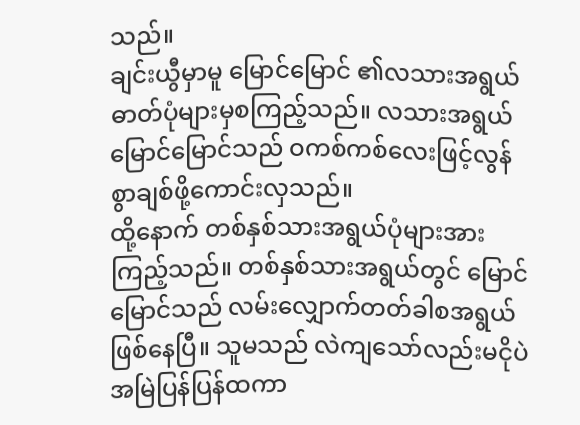သည်။
ချင်းယွီမှာမူ မြောင်မြောင် ၏လသားအရွယ်ဓာတ်ပုံများမှစကြည့်သည်။ လသားအရွယ်မြောင်မြောင်သည် ဝကစ်ကစ်လေးဖြင့်လွန်စွာချစ်ဖို့ကောင်းလှသည်။
ထို့နောက် တစ်နှစ်သားအရွယ်ပုံများအားကြည့်သည်။ တစ်နှစ်သားအရွယ်တွင် မြောင်မြောင်သည် လမ်းလျှောက်တတ်ခါစအရွယ်ဖြစ်နေပြီ။ သူမသည် လဲကျသော်လည်းမငိုပဲ အမြဲပြန်ပြန်ထကာ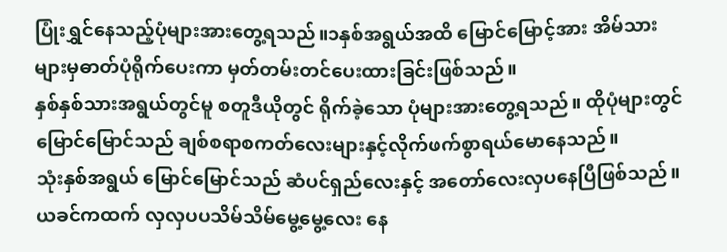ပြုံးရွှင်နေသည့်ပုံများအားတွေ့ရသည်။၁နှစ်အရွယ်အထိ မြောင်မြောင့်အား အိမ်သားများမှဓာတ်ပုံရိုက်ပေးကာ မှတ်တမ်းတင်ပေးထားခြင်းဖြစ်သည်။
နှစ်နှစ်သားအရွယ်တွင်မူ စတူဒီယိုတွင် ရိုက်ခဲ့သော ပုံများအားတွေ့ရသည်။ ထိုပုံများတွင် မြောင်မြောင်သည် ချစ်စရာစကတ်လေးများနှင့်လိုက်ဖက်စွာရယ်မောနေသည်။
သုံးနှစ်အရွယ် မြောင်မြောင်သည် ဆံပင်ရှည်လေးနှင့် အတော်လေးလှပနေပြီဖြစ်သည်။ ယခင်ကထက် လှလှပပသိမ်သိမ်မွေ့မွေ့လေး နေ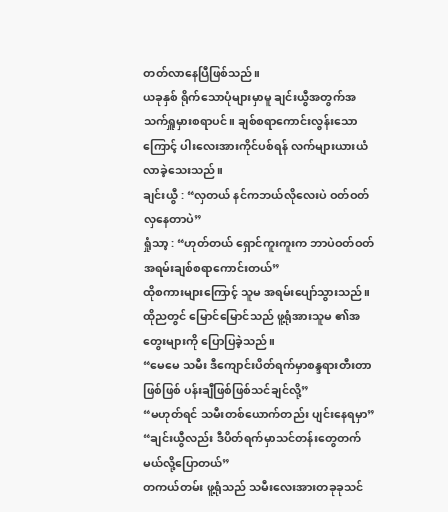တတ်လာနေပြီဖြစ်သည်။
ယခုနှစ် ရိုက်သောပုံများမှာမူ ချင်းယွီအတွက်အသက်ရှူမှားစရာပင်။ ချစ်စရာကောင်းလွန်းသောကြောင့် ပါးလေးအားကိုင်ပစ်ရန် လက်များယားယံလာခဲ့သေးသည်။
ချင်းယွီ : “လှတယ် နင်ကဘယ်လိုလေးပဲ ဝတ်ဝတ် လှနေတာပဲ”
ရှုံသာ့ : “ဟုတ်တယ် ရှောင်ကူးကူးက ဘာပဲဝတ်ဝတ်အရမ်းချစ်စရာကောင်းတယ်”
ထိုစကားများကြောင့် သူမ အရမ်းပျော်သွားသည်။ ထိုညတွင် မြောင်မြောင်သည် ဖူ့ရုံအားသူမ ၏အတွေးများကို ပြောပြခဲ့သည်။
“မေမေ သမီး ဒီကျောင်းပိတ်ရက်မှာစန္ဒရားတီးတာဖြစ်ဖြစ် ပန်းချီဖြစ်ဖြစ်သင်ချင်လို့”
“မဟုတ်ရင် သမီးတစ်ယောက်တည်း ပျင်းနေရမှာ”
“ချင်းယွီလည်း ဒီပိတ်ရက်မှာသင်တန်းတွေတက်မယ်လို့ပြောတယ်”
တကယ်တမ်း ဖူ့ရုံသည် သမီးလေးအားတခုခုသင်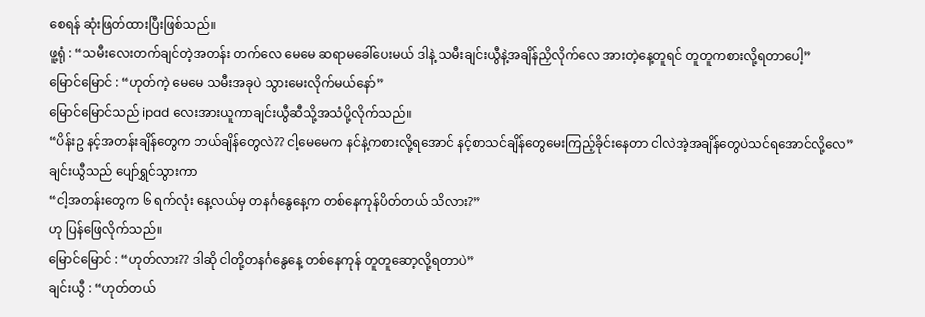စေရန် ဆုံးဖြတ်ထားပြီးဖြစ်သည်။
ဖူ့ရုံ : “သမီးလေးတက်ချင်တဲ့အတန်း တက်လေ မေမေ ဆရာမခေါ်ပေးမယ် ဒါနဲ့ သမီးချင်းယွီနဲ့အချိန်ညှိလိုက်လေ အားတဲ့နေ့တူရင် တူတူကစားလို့ရတာပေါ့”
မြောင်မြောင် : “ဟုတ်ကဲ့ မေမေ သမီးအခုပဲ သွားမေးလိုက်မယ်နော်”
မြောင်မြောင်သည် ipad လေးအားယူကာချင်းယွီဆီသို့အသံပို့လိုက်သည်။
“ပိန်းဥ နင့်အတန်းချိန်တွေက ဘယ်ချိန်တွေလဲ?? ငါ့မေမေက နင်နဲ့ကစားလို့ရအောင် နင့်စာသင်ချိန်တွေမေးကြည့်ခိုင်းနေတာ ငါလဲအဲ့အချိန်တွေပဲသင်ရအောင်လို့လေ”
ချင်းယွီသည် ပျော်ရွှင်သွားကာ
“ငါ့အတန်းတွေက ၆ ရက်လုံး နေ့လယ်မှ တနင်္ဂနွေနေ့က တစ်နေကုန်ပိတ်တယ် သိလား?”
ဟု ပြန်ဖြေလိုက်သည်။
မြောင်မြောင် : “ဟုတ်လား?? ဒါဆို ငါတို့တနင်္ဂနွေနေ့ တစ်နေကုန် တူတူဆော့လို့ရတာပဲ”
ချင်းယွီ : “ဟုတ်တယ်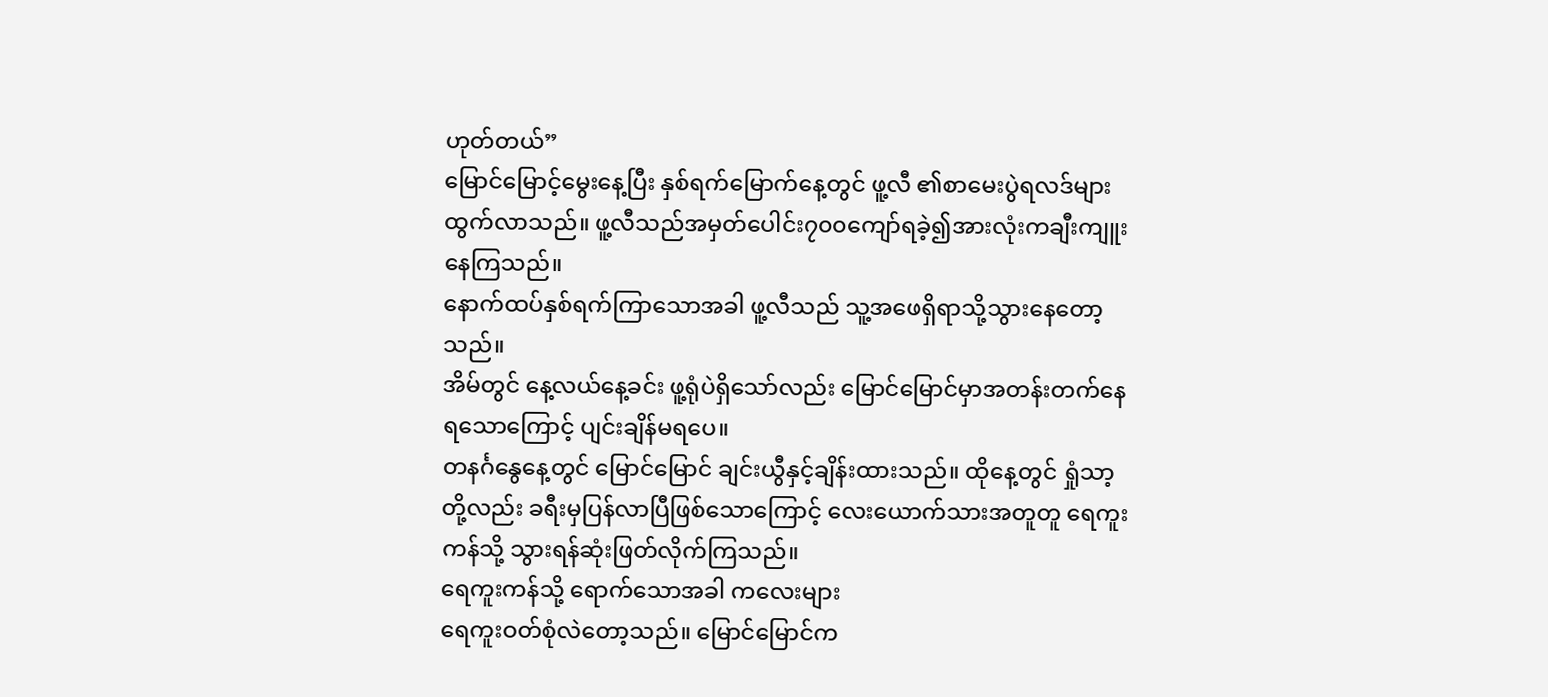ဟုတ်တယ်”
မြောင်မြောင့်မွေးနေ့ပြီး နှစ်ရက်မြောက်နေ့တွင် ဖူ့လီ ၏စာမေးပွဲရလဒ်များ ထွက်လာသည်။ ဖူ့လီသည်အမှတ်ပေါင်း၇၀၀ကျော်ရခဲ့၍အားလုံးကချီးကျူးနေကြသည်။
နောက်ထပ်နှစ်ရက်ကြာသောအခါ ဖူ့လီသည် သူ့အဖေရှိရာသို့သွားနေတော့သည်။
အိမ်တွင် နေ့လယ်နေ့ခင်း ဖူ့ရုံပဲရှိသော်လည်း မြောင်မြောင်မှာအတန်းတက်နေရသောကြောင့် ပျင်းချိန်မရပေ။
တနင်္ဂနွေနေ့တွင် မြောင်မြောင် ချင်းယွီနှင့်ချိန်းထားသည်။ ထိုနေ့တွင် ရှုံသာ့တို့လည်း ခရီးမှပြန်လာပြီဖြစ်သောကြောင့် လေးယောက်သားအတူတူ ရေကူးကန်သို့ သွားရန်ဆုံးဖြတ်လိုက်ကြသည်။
ရေကူးကန်သို့ ရောက်သောအခါ ကလေးများ
ရေကူးဝတ်စုံလဲတော့သည်။ မြောင်မြောင်က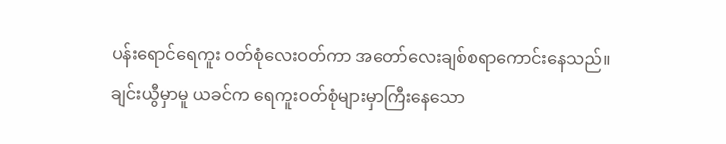ပန်းရောင်ရေကူး ဝတ်စုံလေးဝတ်ကာ အတော်လေးချစ်စရာကောင်းနေသည်။
ချင်းယွီမှာမူ ယခင်က ရေကူးဝတ်စုံများမှာကြီးနေသော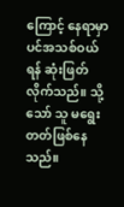ကြောင့် နေရာမှာပင်အသစ်ဝယ်ရန် ဆုံးဖြတ်လိုက်သည်။ သို့သော် သူ မရွေးတတ်ဖြစ်နေသည်။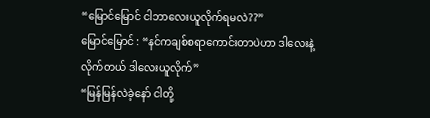“မြောင်မြောင် ငါဘာလေးယူလိုက်ရမလဲ??”
မြောင်မြောင် : “နင်ကချစ်စရာကောင်းတာပဲဟာ ဒါလေးနဲ့လိုက်တယ် ဒါလေးယူလိုက်”
“မြန်မြန်လဲခဲ့နော် ငါတို့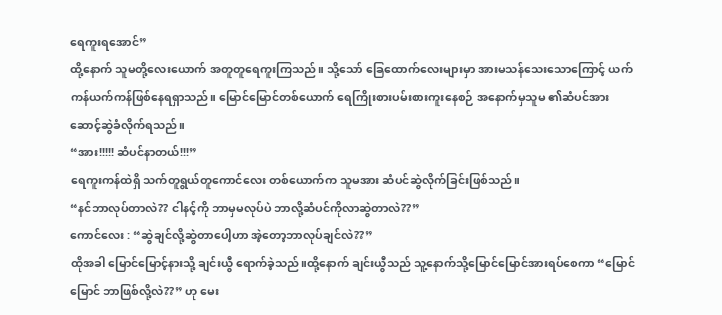ရေကူးရအောင်”
ထို့နောက် သူမတို့လေးယောက် အတူတူရေကူးကြသည်။ သို့သော် ခြေထောက်လေးများမှာ အားမသန်သေးသောကြောင့် ယက်ကန်ယက်ကန်ဖြစ်နေရရှာသည်။ မြောင်မြောင်တစ်ယောက် ရေကြိုးစားပမ်းစားကူးနေစဉ် အနောက်မှသူမ ၏ဆံပင်အား ဆောင့်ဆွဲခံလိုက်ရသည်။
“အား!!!!! ဆံပင်နာတယ်!!!”
ရေကူးကန်ထဲရှိ သက်တူရွယ်တူကောင်လေး တစ်ယောက်က သူမအား ဆံပင်ဆွဲလိုက်ခြင်းဖြစ်သည်။
“နင်ဘာလုပ်တာလဲ?? ငါနင့်ကို ဘာမှမလုပ်ပဲ ဘာလို့ဆံပင်ကိုလာဆွဲတာလဲ??”
ကောင်လေး : “ဆွဲချင်လို့ဆွဲတာပေါ့ဟာ အဲ့တော့ဘာလုပ်ချင်လဲ??”
ထိုအခါ မြောင်မြောင့်နားသို့ ချင်းယွီ ရောက်ခဲ့သည်။ထို့နောက် ချင်းယွီသည် သူ့နောက်သို့မြောင်မြောင်အားရပ်စေကာ “မြောင်မြောင် ဘာဖြစ်လို့လဲ??” ဟု မေး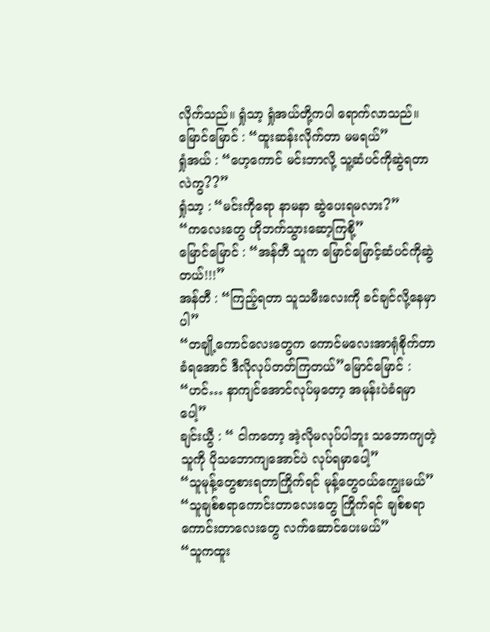လိုက်သည်။ ရှုံသာ့ ရှုံအယ်တို့ကပါ ရောက်လာသည်။
မြောင်မြောင် : “ထူးဆန်းလိုက်တာ မမရယ်”
ရှုံအယ် : “ဟေ့ကောင် မင်းဘာလို့ သူ့ဆံပင်ကိုဆွဲရတာလဲကွ??”
ရှုံသာ့ : “မင်းကိုရော နာမနာ ဆွဲပေးရမလား?”
“ကလေးတွေ ဟိုဘက်သွားဆော့ကြစို့”
မြောင်မြောင် : “အန်တီ သူက မြောင်မြောင့်ဆံပင်ကိုဆွဲတယ်!!!”
အန်တီ : “ကြည့်ရတာ သူသမီးလေးကို ခင်ချင်လို့နေမှာပါ”
“တချို့ကောင်လေးတွေက ကောင်မလေးအာရုံစိုက်တာခံရအောင် ဒီလိုလုပ်တတ်ကြတယ်”မြောင်မြောင် : “ဟင်… နာကျင်အောင်လုပ်မှတော့ အမုန်းပဲခံရမှာပေါ့”
ချင်းယွီ : “ ငါကတော့ အဲ့လိုမလုပ်ပါဘူး သဘောကျတဲ့သူကို ပိုသဘောကျအောင်ပဲ လုပ်ရမှာပေါ့”
“သူမုန့်တွေစားရတာကြိုက်ရင် မုန့်တွေဝယ်ကျွေးမယ်”
“သူချစ်စရာကောင်းတာလေးတွေ ကြိုက်ရင် ချစ်စရာကောင်းတာလေးတွေ လက်ဆောင်ပေးမယ်”
“သူကထူး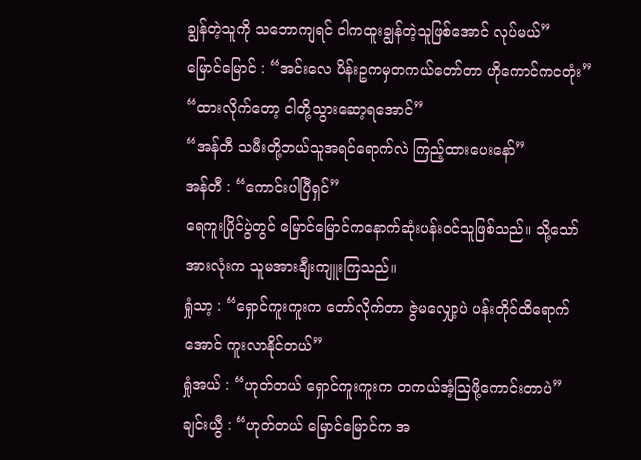ချွန်တဲ့သူကို သဘောကျရင် ငါကထူးချွန်တဲ့သူဖြစ်အောင် လုပ်မယ်”
မြောင်မြောင် : “အင်းလေ ပိန်းဥကမှတကယ်တော်တာ ဟိုကောင်ကငတုံး”
“ထားလိုက်တော့ ငါတို့သွားဆော့ရအောင်”
“အန်တီ သမီးတို့ဘယ်သူအရင်ရောက်လဲ ကြည့်ထားပေးနော်”
အန်တီ : “ကောင်းပါပြီရှင်”
ရေကူးပြိုင်ပွဲတွင် မြောင်မြောင်ကနောက်ဆုံးပန်းဝင်သူဖြစ်သည်။ သို့သော် အားလုံးက သူမအားချီးကျူးကြသည်။
ရှုံသာ့ : “ရှောင်ကူးကူးက တော်လိုက်တာ ဇွဲမလျှော့ပဲ ပန်းတိုင်ထိရောက်အောင် ကူးလာနိုင်တယ်”
ရှုံအယ် : “ဟုတ်တယ် ရှောင်ကူးကူးက တကယ်အံ့ဩဖို့ကောင်းတာပဲ”
ချင်းယွီ : “ဟုတ်တယ် မြောင်မြောင်က အ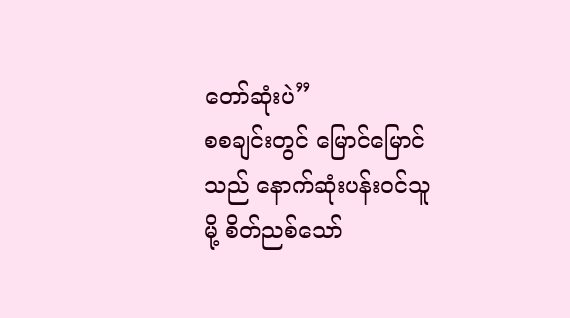တော်ဆုံးပဲ”
စစချင်းတွင် မြောင်မြောင်သည် နောက်ဆုံးပန်းဝင်သူမို့ စိတ်ညစ်သော်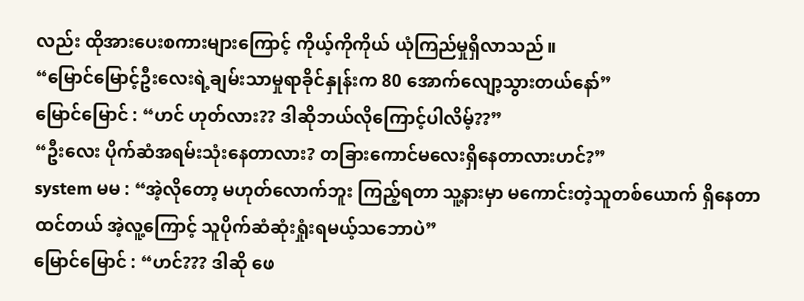လည်း ထိုအားပေးစကားများကြောင့် ကိုယ့်ကိုကိုယ် ယုံကြည်မှုရှိလာသည်။
“မြောင်မြောင့်ဦးလေးရဲ့ချမ်းသာမှုရာခိုင်နှုန်းက 80 အောက်လျော့သွားတယ်နော်”
မြောင်မြောင် : “ဟင် ဟုတ်လား?? ဒါဆိုဘယ်လိုကြောင့်ပါလိမ့်??”
“ဦးလေး ပိုက်ဆံအရမ်းသုံးနေတာလား? တခြားကောင်မလေးရှိနေတာလားဟင်?”
system မမ : “အဲ့လိုတော့ မဟုတ်လောက်ဘူး ကြည့်ရတာ သူ့နားမှာ မကောင်းတဲ့သူတစ်ယောက် ရှိနေတာထင်တယ် အဲ့လူ့ကြောင့် သူပိုက်ဆံဆုံးရှုံးရမယ့်သဘောပဲ”
မြောင်မြောင် : “ဟင်??? ဒါဆို ဖေ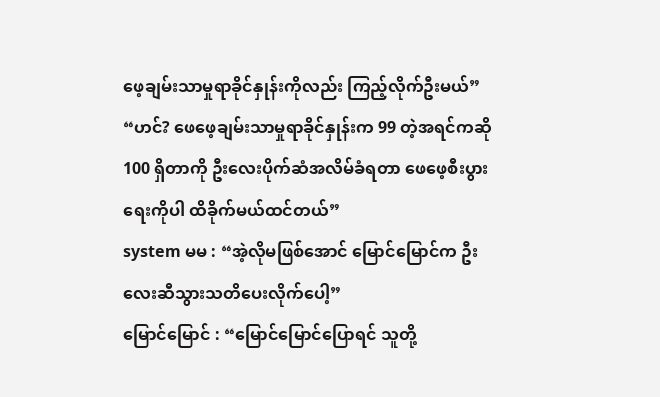ဖေ့ချမ်းသာမှုရာခိုင်နှုန်းကိုလည်း ကြည့်လိုက်ဦးမယ်”
“ဟင်? ဖေဖေ့ချမ်းသာမှုရာခိုင်နှုန်းက 99 တဲ့အရင်ကဆို 100 ရှိတာကို ဦးလေးပိုက်ဆံအလိမ်ခံရတာ ဖေဖေ့စီးပွားရေးကိုပါ ထိခိုက်မယ်ထင်တယ်”
system မမ : “အဲ့လိုမဖြစ်အောင် မြောင်မြောင်က ဦးလေးဆီသွားသတိပေးလိုက်ပေါ့”
မြောင်မြောင် : “မြောင်မြောင်ပြောရင် သူတို့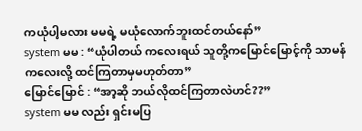ကယုံပါ့မလား မမရဲ့ မယုံလောက်ဘူးထင်တယ်နော်”
system မမ : “ယုံပါတယ် ကလေးရယ် သူတို့ကမြောင်မြောင့်ကို သာမန်ကလေးလို့ ထင်ကြတာမှမဟုတ်တာ”
မြောင်မြောင် : “အာ့ဆို ဘယ်လိုထင်ကြတာလဲဟင်??”
system မမ လည်း ရှင်းမပြ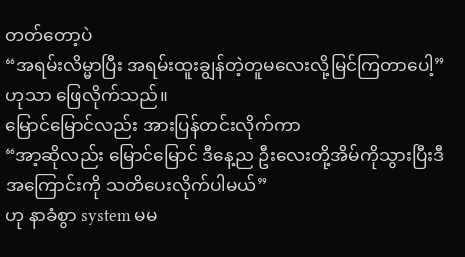တတ်တော့ပဲ
“အရမ်းလိမ္မာပြီး အရမ်းထူးချွန်တဲ့တူမလေးလို့မြင်ကြတာပေါ့”
ဟုသာ ဖြေလိုက်သည်။
မြောင်မြောင်လည်း အားပြန်တင်းလိုက်ကာ
“အာ့ဆိုလည်း မြောင်မြောင် ဒီနေ့ည ဦးလေးတို့အိမ်ကိုသွားပြီးဒီအကြောင်းကို သတိပေးလိုက်ပါမယ်”
ဟု နာခံစွာ system မမ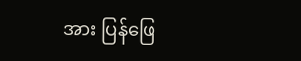အား ပြန်ဖြေ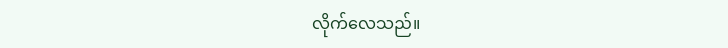လိုက်လေသည်။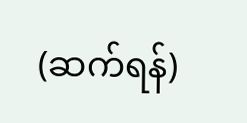(ဆက်ရန်)